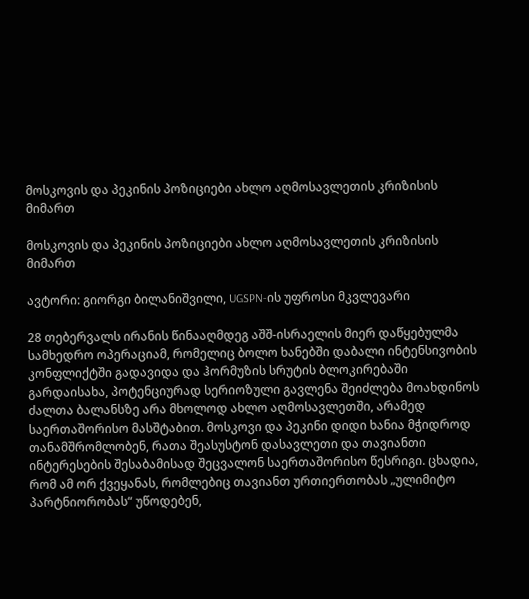მოსკოვის და პეკინის პოზიციები ახლო აღმოსავლეთის კრიზისის მიმართ

მოსკოვის და პეკინის პოზიციები ახლო აღმოსავლეთის კრიზისის მიმართ

ავტორი: გიორგი ბილანიშვილი, UGSPN-ის უფროსი მკვლევარი

28 თებერვალს ირანის წინააღმდეგ აშშ-ისრაელის მიერ დაწყებულმა სამხედრო ოპერაციამ, რომელიც ბოლო ხანებში დაბალი ინტენსივობის კონფლიქტში გადავიდა და ჰორმუზის სრუტის ბლოკირებაში გარდაისახა, პოტენციურად სერიოზული გავლენა შეიძლება მოახდინოს ძალთა ბალანსზე არა მხოლოდ ახლო აღმოსავლეთში, არამედ საერთაშორისო მასშტაბით. მოსკოვი და პეკინი დიდი ხანია მჭიდროდ თანამშრომლობენ, რათა შეასუსტონ დასავლეთი და თავიანთი ინტერესების შესაბამისად შეცვალონ საერთაშორისო წესრიგი. ცხადია, რომ ამ ორ ქვეყანას, რომლებიც თავიანთ ურთიერთობას „ულიმიტო პარტნიორობას“ უწოდებენ,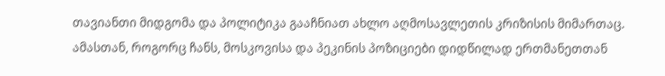თავიანთი მიდგომა და პოლიტიკა გააჩნიათ ახლო აღმოსავლეთის კრიზისის მიმართაც. ამასთან, როგორც ჩანს, მოსკოვისა და პეკინის პოზიციები დიდწილად ერთმანეთთან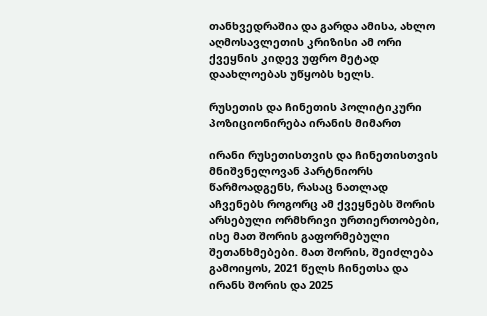თანხვედრაშია და გარდა ამისა, ახლო აღმოსავლეთის კრიზისი ამ ორი ქვეყნის კიდევ უფრო მეტად დაახლოებას უწყობს ხელს.

რუსეთის და ჩინეთის პოლიტიკური პოზიციონირება ირანის მიმართ

ირანი რუსეთისთვის და ჩინეთისთვის მნიშვნელოვან პარტნიორს წარმოადგენს, რასაც ნათლად აჩვენებს როგორც ამ ქვეყნებს შორის არსებული ორმხრივი ურთიერთობები, ისე მათ შორის გაფორმებული შეთანხმებები. მათ შორის, შეიძლება გამოიყოს, 2021 წელს ჩინეთსა და ირანს შორის და 2025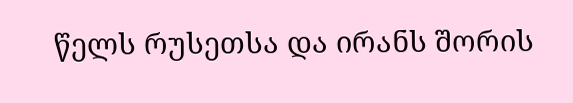წელს რუსეთსა და ირანს შორის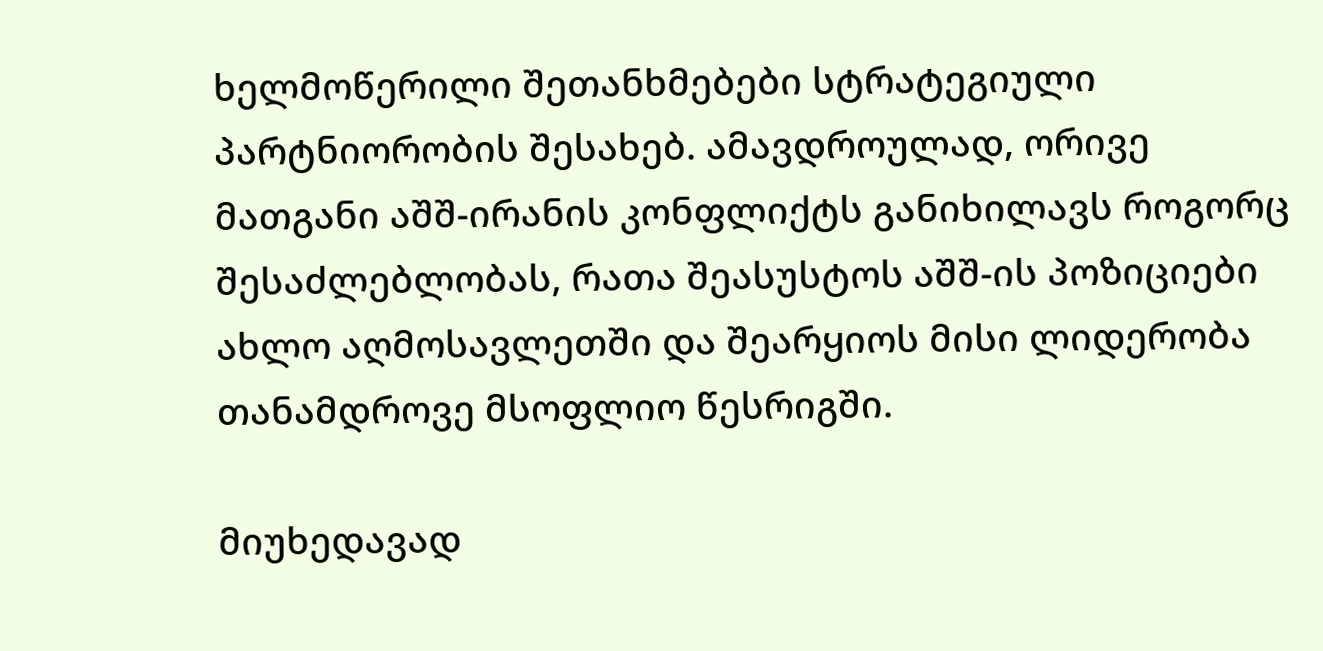ხელმოწერილი შეთანხმებები სტრატეგიული პარტნიორობის შესახებ. ამავდროულად, ორივე მათგანი აშშ-ირანის კონფლიქტს განიხილავს როგორც შესაძლებლობას, რათა შეასუსტოს აშშ-ის პოზიციები ახლო აღმოსავლეთში და შეარყიოს მისი ლიდერობა თანამდროვე მსოფლიო წესრიგში.

მიუხედავად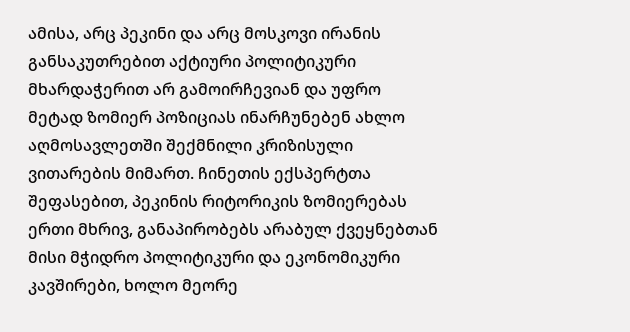ამისა, არც პეკინი და არც მოსკოვი ირანის განსაკუთრებით აქტიური პოლიტიკური მხარდაჭერით არ გამოირჩევიან და უფრო მეტად ზომიერ პოზიციას ინარჩუნებენ ახლო აღმოსავლეთში შექმნილი კრიზისული ვითარების მიმართ. ჩინეთის ექსპერტთა შეფასებით, პეკინის რიტორიკის ზომიერებას ერთი მხრივ, განაპირობებს არაბულ ქვეყნებთან მისი მჭიდრო პოლიტიკური და ეკონომიკური კავშირები, ხოლო მეორე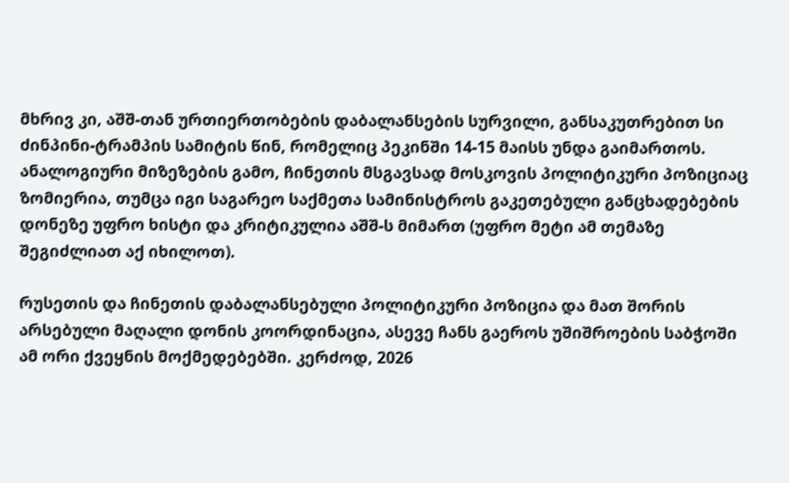მხრივ კი, აშშ-თან ურთიერთობების დაბალანსების სურვილი, განსაკუთრებით სი ძინპინი-ტრამპის სამიტის წინ, რომელიც პეკინში 14-15 მაისს უნდა გაიმართოს. ანალოგიური მიზეზების გამო, ჩინეთის მსგავსად მოსკოვის პოლიტიკური პოზიციაც ზომიერია, თუმცა იგი საგარეო საქმეთა სამინისტროს გაკეთებული განცხადებების დონეზე უფრო ხისტი და კრიტიკულია აშშ-ს მიმართ (უფრო მეტი ამ თემაზე შეგიძლიათ აქ იხილოთ).

რუსეთის და ჩინეთის დაბალანსებული პოლიტიკური პოზიცია და მათ შორის არსებული მაღალი დონის კოორდინაცია, ასევე ჩანს გაეროს უშიშროების საბჭოში ამ ორი ქვეყნის მოქმედებებში. კერძოდ, 2026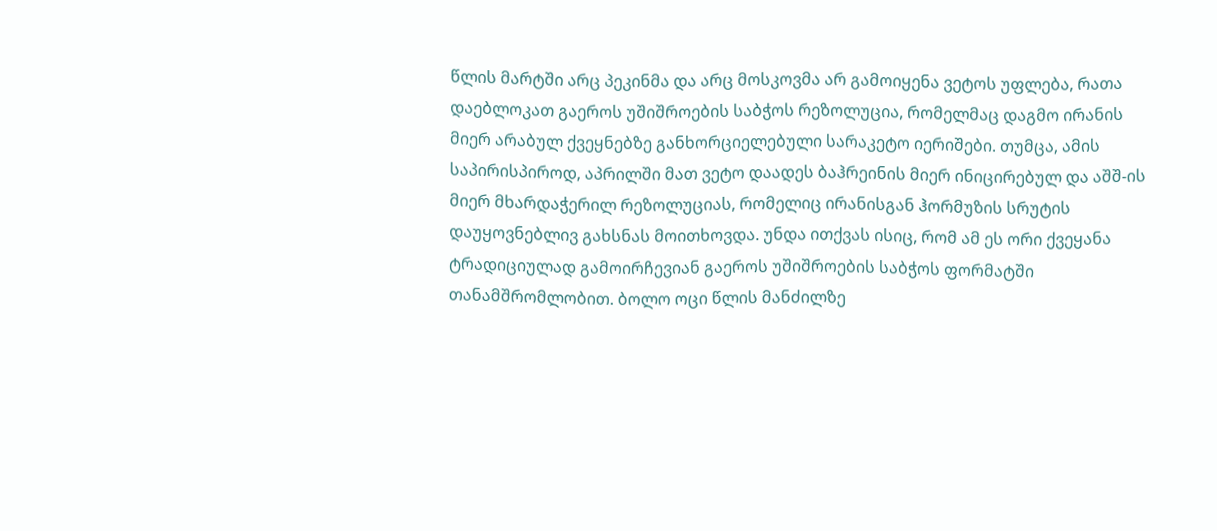წლის მარტში არც პეკინმა და არც მოსკოვმა არ გამოიყენა ვეტოს უფლება, რათა დაებლოკათ გაეროს უშიშროების საბჭოს რეზოლუცია, რომელმაც დაგმო ირანის მიერ არაბულ ქვეყნებზე განხორციელებული სარაკეტო იერიშები. თუმცა, ამის საპირისპიროდ, აპრილში მათ ვეტო დაადეს ბაჰრეინის მიერ ინიცირებულ და აშშ-ის მიერ მხარდაჭერილ რეზოლუციას, რომელიც ირანისგან ჰორმუზის სრუტის დაუყოვნებლივ გახსნას მოითხოვდა. უნდა ითქვას ისიც, რომ ამ ეს ორი ქვეყანა ტრადიციულად გამოირჩევიან გაეროს უშიშროების საბჭოს ფორმატში თანამშრომლობით. ბოლო ოცი წლის მანძილზე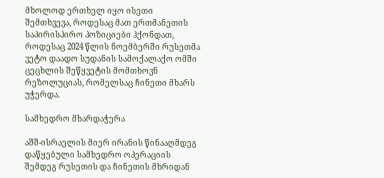მხოლოდ ერთხელ იყო ისეთი შემთხვევა, როდესაც მათ ერთმანეთის საპირისპირო პოზიციები ჰქონდათ, როდესაც 2024 წლის ნოემბერში რუსეთმა ვეტო დაადო სუდანის სამოქალაქო ომში ცეცხლის შეწყვეტის მომთხოვნ რეზოლუციას, რომელსაც ჩინეთი მხარს უჭერდა.

სამხედრო მხარდაჭერა

აშშ-ისრაელის მიერ ირანის წინააღმდეგ დაწყებული სამხედრო ოპერაციის შემდეგ რუსეთის და ჩინეთის მხრიდან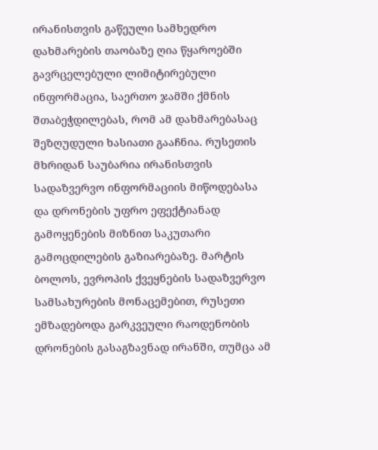ირანისთვის გაწეული სამხედრო დახმარების თაობაზე ღია წყაროებში გავრცელებული ლიმიტირებული ინფორმაცია, საერთო ჯამში ქმნის შთაბეჭდილებას, რომ ამ დახმარებასაც შეზღუდული ხასიათი გააჩნია. რუსეთის მხრიდან საუბარია ირანისთვის სადაზვერვო ინფორმაციის მიწოდებასა და დრონების უფრო ეფექტიანად გამოყენების მიზნით საკუთარი გამოცდილების გაზიარებაზე. მარტის ბოლოს, ევროპის ქვეყნების სადაზვერვო სამსახურების მონაცემებით, რუსეთი ემზადებოდა გარკვეული რაოდენობის დრონების გასაგზავნად ირანში, თუმცა ამ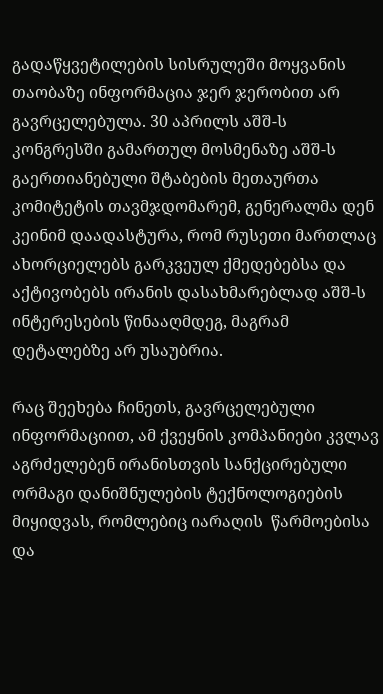გადაწყვეტილების სისრულეში მოყვანის თაობაზე ინფორმაცია ჯერ ჯერობით არ გავრცელებულა. 30 აპრილს აშშ-ს კონგრესში გამართულ მოსმენაზე აშშ-ს გაერთიანებული შტაბების მეთაურთა კომიტეტის თავმჯდომარემ, გენერალმა დენ კეინიმ დაადასტურა, რომ რუსეთი მართლაც ახორციელებს გარკვეულ ქმედებებსა და აქტივობებს ირანის დასახმარებლად აშშ-ს ინტერესების წინააღმდეგ, მაგრამ დეტალებზე არ უსაუბრია.

რაც შეეხება ჩინეთს, გავრცელებული ინფორმაციით, ამ ქვეყნის კომპანიები კვლავ აგრძელებენ ირანისთვის სანქცირებული ორმაგი დანიშნულების ტექნოლოგიების მიყიდვას, რომლებიც იარაღის  წარმოებისა და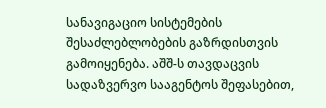სანავიგაციო სისტემების შესაძლებლობების გაზრდისთვის გამოიყენება. აშშ-ს თავდაცვის სადაზვერვო სააგენტოს შეფასებით,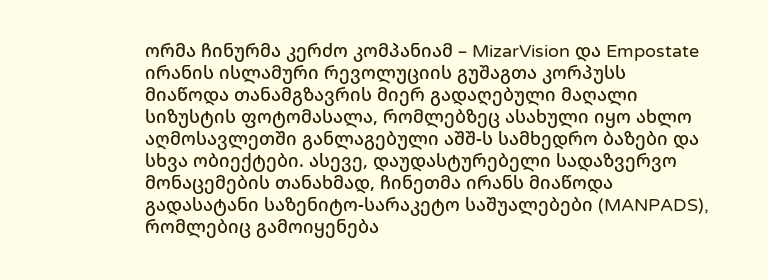ორმა ჩინურმა კერძო კომპანიამ – MizarVision და Empostate ირანის ისლამური რევოლუციის გუშაგთა კორპუსს მიაწოდა თანამგზავრის მიერ გადაღებული მაღალი სიზუსტის ფოტომასალა, რომლებზეც ასახული იყო ახლო აღმოსავლეთში განლაგებული აშშ-ს სამხედრო ბაზები და სხვა ობიექტები. ასევე, დაუდასტურებელი სადაზვერვო მონაცემების თანახმად, ჩინეთმა ირანს მიაწოდა  გადასატანი საზენიტო-სარაკეტო საშუალებები (MANPADS), რომლებიც გამოიყენება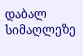დაბალ სიმაღლეზე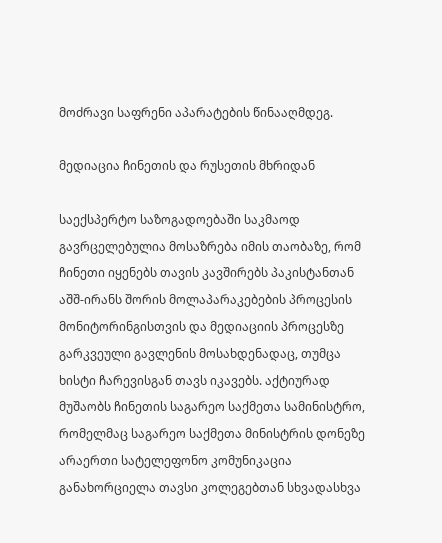მოძრავი საფრენი აპარატების წინააღმდეგ.

მედიაცია ჩინეთის და რუსეთის მხრიდან

საექსპერტო საზოგადოებაში საკმაოდ გავრცელებულია მოსაზრება იმის თაობაზე, რომ ჩინეთი იყენებს თავის კავშირებს პაკისტანთან აშშ-ირანს შორის მოლაპარაკებების პროცესის მონიტორინგისთვის და მედიაციის პროცესზე გარკვეული გავლენის მოსახდენადაც, თუმცა ხისტი ჩარევისგან თავს იკავებს. აქტიურად მუშაობს ჩინეთის საგარეო საქმეთა სამინისტრო, რომელმაც საგარეო საქმეთა მინისტრის დონეზე არაერთი სატელეფონო კომუნიკაცია განახორციელა თავსი კოლეგებთან სხვადასხვა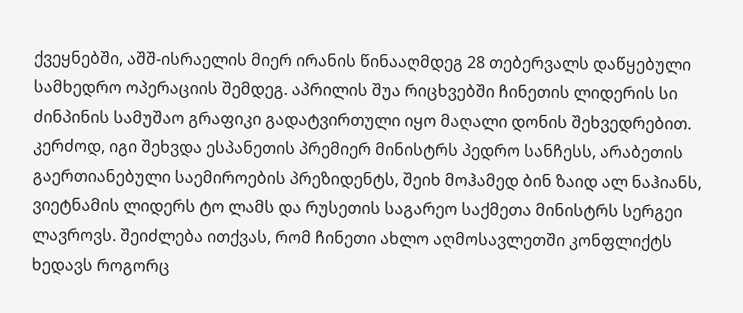ქვეყნებში, აშშ-ისრაელის მიერ ირანის წინააღმდეგ 28 თებერვალს დაწყებული სამხედრო ოპერაციის შემდეგ. აპრილის შუა რიცხვებში ჩინეთის ლიდერის სი ძინპინის სამუშაო გრაფიკი გადატვირთული იყო მაღალი დონის შეხვედრებით. კერძოდ, იგი შეხვდა ესპანეთის პრემიერ მინისტრს პედრო სანჩესს, არაბეთის გაერთიანებული საემიროების პრეზიდენტს, შეიხ მოჰამედ ბინ ზაიდ ალ ნაჰიანს, ვიეტნამის ლიდერს ტო ლამს და რუსეთის საგარეო საქმეთა მინისტრს სერგეი ლავროვს. შეიძლება ითქვას, რომ ჩინეთი ახლო აღმოსავლეთში კონფლიქტს ხედავს როგორც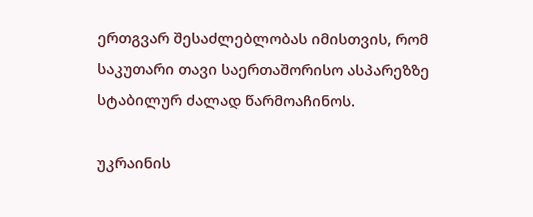ერთგვარ შესაძლებლობას იმისთვის, რომ  საკუთარი თავი საერთაშორისო ასპარეზზე სტაბილურ ძალად წარმოაჩინოს.

უკრაინის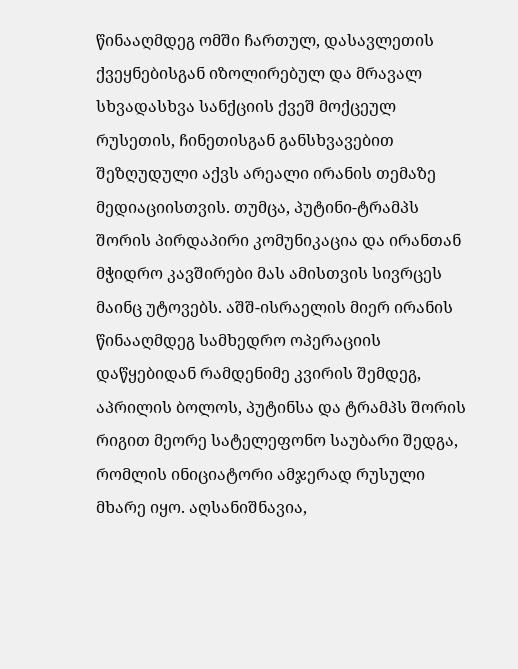წინააღმდეგ ომში ჩართულ, დასავლეთის ქვეყნებისგან იზოლირებულ და მრავალ სხვადასხვა სანქციის ქვეშ მოქცეულ რუსეთის, ჩინეთისგან განსხვავებით შეზღუდული აქვს არეალი ირანის თემაზე მედიაციისთვის. თუმცა, პუტინი-ტრამპს შორის პირდაპირი კომუნიკაცია და ირანთან მჭიდრო კავშირები მას ამისთვის სივრცეს მაინც უტოვებს. აშშ-ისრაელის მიერ ირანის წინააღმდეგ სამხედრო ოპერაციის დაწყებიდან რამდენიმე კვირის შემდეგ, აპრილის ბოლოს, პუტინსა და ტრამპს შორის რიგით მეორე სატელეფონო საუბარი შედგა, რომლის ინიციატორი ამჯერად რუსული მხარე იყო. აღსანიშნავია,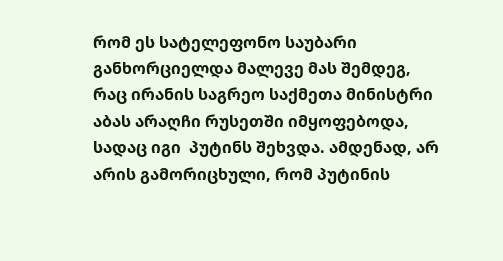რომ ეს სატელეფონო საუბარი განხორციელდა მალევე მას შემდეგ, რაც ირანის საგრეო საქმეთა მინისტრი აბას არაღჩი რუსეთში იმყოფებოდა, სადაც იგი  პუტინს შეხვდა. ამდენად, არ არის გამორიცხული, რომ პუტინის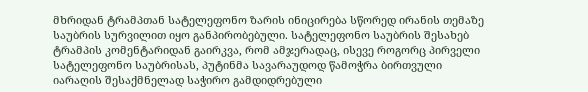მხრიდან ტრამპთან სატელეფონო ზარის ინიცირება სწორედ ირანის თემაზე საუბრის სურვილით იყო განპირობებული. სატელეფონო საუბრის შესახებ ტრამპის კომენტარიდან გაირკვა, რომ ამჯერადაც, ისევე როგორც პირველი სატელეფონო საუბრისას, პუტინმა სავარაუდოდ წამოჭრა ბირთვული იარაღის შესაქმნელად საჭირო გამდიდრებული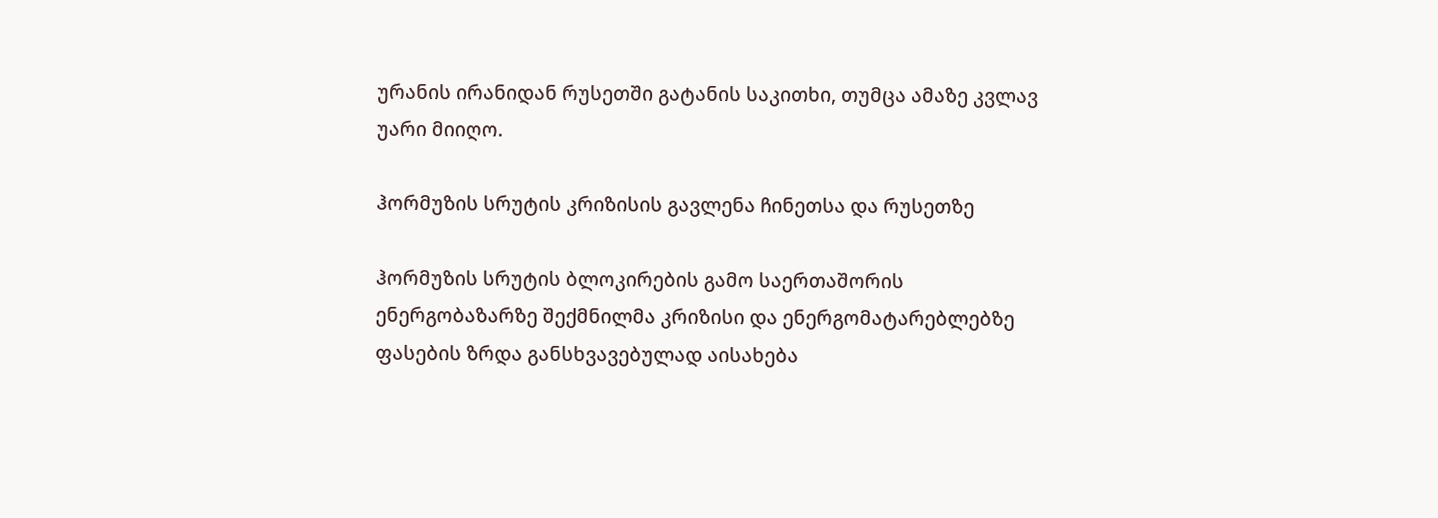ურანის ირანიდან რუსეთში გატანის საკითხი, თუმცა ამაზე კვლავ უარი მიიღო.

ჰორმუზის სრუტის კრიზისის გავლენა ჩინეთსა და რუსეთზე

ჰორმუზის სრუტის ბლოკირების გამო საერთაშორის ენერგობაზარზე შექმნილმა კრიზისი და ენერგომატარებლებზე ფასების ზრდა განსხვავებულად აისახება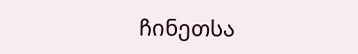ჩინეთსა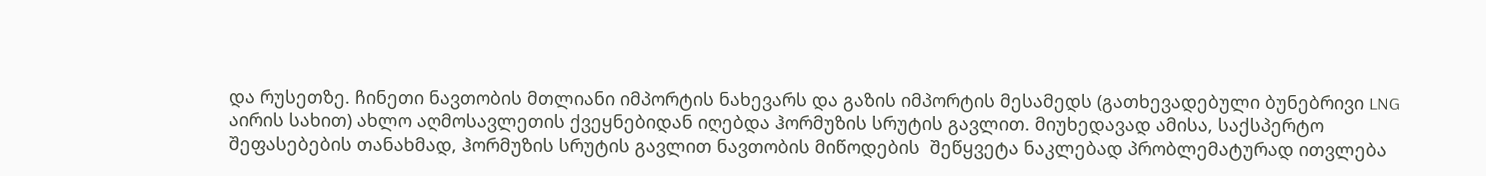და რუსეთზე. ჩინეთი ნავთობის მთლიანი იმპორტის ნახევარს და გაზის იმპორტის მესამედს (გათხევადებული ბუნებრივი LNG აირის სახით) ახლო აღმოსავლეთის ქვეყნებიდან იღებდა ჰორმუზის სრუტის გავლით. მიუხედავად ამისა, საქსპერტო შეფასებების თანახმად, ჰორმუზის სრუტის გავლით ნავთობის მიწოდების  შეწყვეტა ნაკლებად პრობლემატურად ითვლება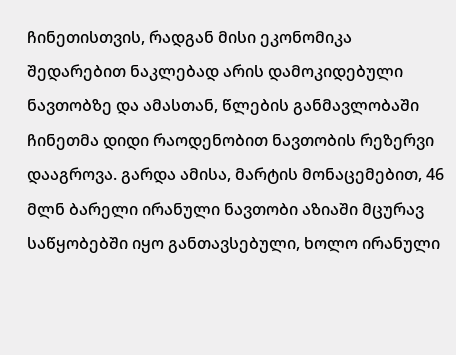ჩინეთისთვის, რადგან მისი ეკონომიკა შედარებით ნაკლებად არის დამოკიდებული ნავთობზე და ამასთან, წლების განმავლობაში ჩინეთმა დიდი რაოდენობით ნავთობის რეზერვი დააგროვა. გარდა ამისა, მარტის მონაცემებით, 46 მლნ ბარელი ირანული ნავთობი აზიაში მცურავ საწყობებში იყო განთავსებული, ხოლო ირანული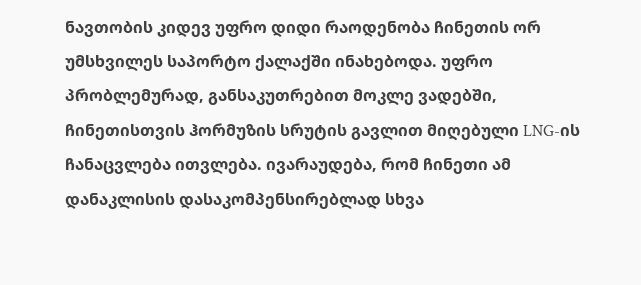ნავთობის კიდევ უფრო დიდი რაოდენობა ჩინეთის ორ უმსხვილეს საპორტო ქალაქში ინახებოდა. უფრო პრობლემურად, განსაკუთრებით მოკლე ვადებში, ჩინეთისთვის ჰორმუზის სრუტის გავლით მიღებული LNG-ის ჩანაცვლება ითვლება. ივარაუდება, რომ ჩინეთი ამ დანაკლისის დასაკომპენსირებლად სხვა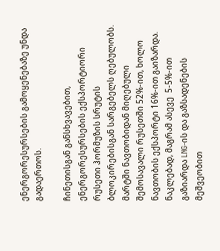ენერგორესურსების გამოყენებაზე უნდა გადაერთოს.

ჩინეთისგან განსხვავებით, ენერგორესურსების ექსპორტიორი რუსეთი ჰორმუზის სრუტის ბლოკირებისგან სარგებელს ღებულობს. მარტში ნავთობიდან მიღებული შემოსავალი რუსეთში 52%-ით, ხოლო ნავთობის ექსპორტი 16%-ით გაიზარდა. ნაკლებად, მაგრამ ასევე  5-5%-ით გაზიარდა LNG-ის და გაზსადენების მეშვეობით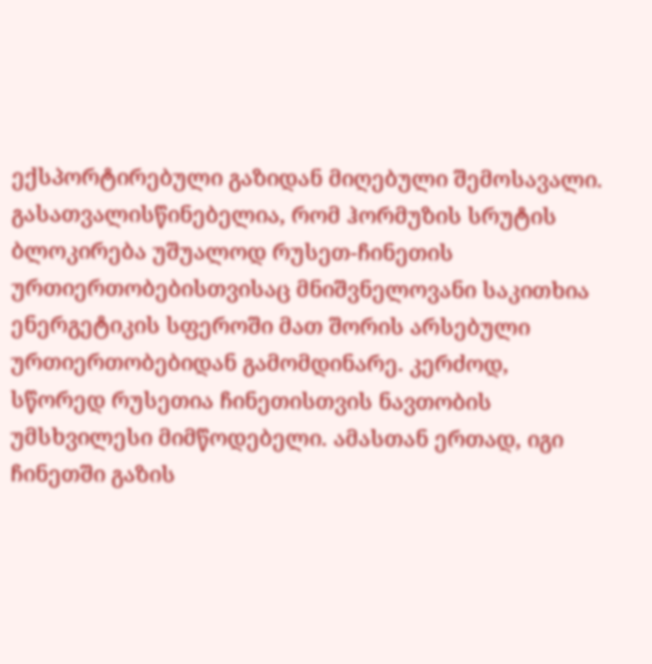ექსპორტირებული გაზიდან მიღებული შემოსავალი. გასათვალისწინებელია, რომ ჰორმუზის სრუტის ბლოკირება უშუალოდ რუსეთ-ჩინეთის ურთიერთობებისთვისაც მნიშვნელოვანი საკითხია ენერგეტიკის სფეროში მათ შორის არსებული ურთიერთობებიდან გამომდინარე. კერძოდ, სწორედ რუსეთია ჩინეთისთვის ნავთობის უმსხვილესი მიმწოდებელი. ამასთან ერთად, იგი ჩინეთში გაზის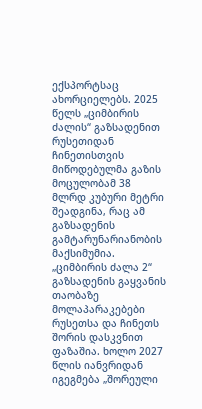ექსპორტსაც ახორციელებს. 2025 წელს „ციმბირის ძალის“ გაზსადენით რუსეთიდან ჩინეთისთვის მიწოდებულმა გაზის მოცულობამ 38 მლრდ კუბური მეტრი შეადგინა, რაც ამ გაზსადენის გამტარუნარიანობის მაქსიმუმია. „ციმბირის ძალა 2“ გაზსადენის გაყვანის თაობაზე მოლაპარაკებები რუსეთსა და ჩინეთს შორის დასკვნით ფაზაშია. ხოლო 2027 წლის იანვრიდან იგეგმება „შორეული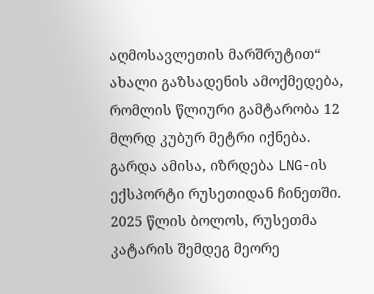აღმოსავლეთის მარშრუტით“ ახალი გაზსადენის ამოქმედება, რომლის წლიური გამტარობა 12 მლრდ კუბურ მეტრი იქნება. გარდა ამისა, იზრდება LNG-ის ექსპორტი რუსეთიდან ჩინეთში. 2025 წლის ბოლოს, რუსეთმა კატარის შემდეგ მეორე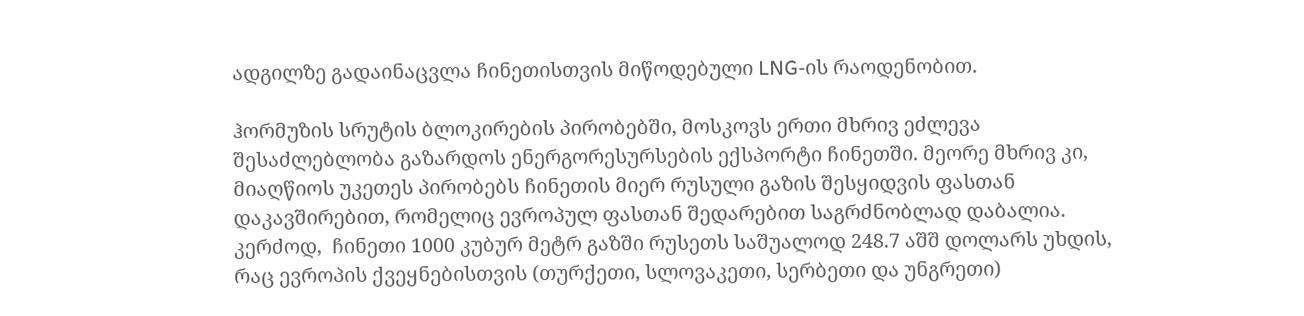ადგილზე გადაინაცვლა ჩინეთისთვის მიწოდებული LNG-ის რაოდენობით.

ჰორმუზის სრუტის ბლოკირების პირობებში, მოსკოვს ერთი მხრივ ეძლევა შესაძლებლობა გაზარდოს ენერგორესურსების ექსპორტი ჩინეთში. მეორე მხრივ კი, მიაღწიოს უკეთეს პირობებს ჩინეთის მიერ რუსული გაზის შესყიდვის ფასთან დაკავშირებით, რომელიც ევროპულ ფასთან შედარებით საგრძნობლად დაბალია. კერძოდ,  ჩინეთი 1000 კუბურ მეტრ გაზში რუსეთს საშუალოდ 248.7 აშშ დოლარს უხდის, რაც ევროპის ქვეყნებისთვის (თურქეთი, სლოვაკეთი, სერბეთი და უნგრეთი)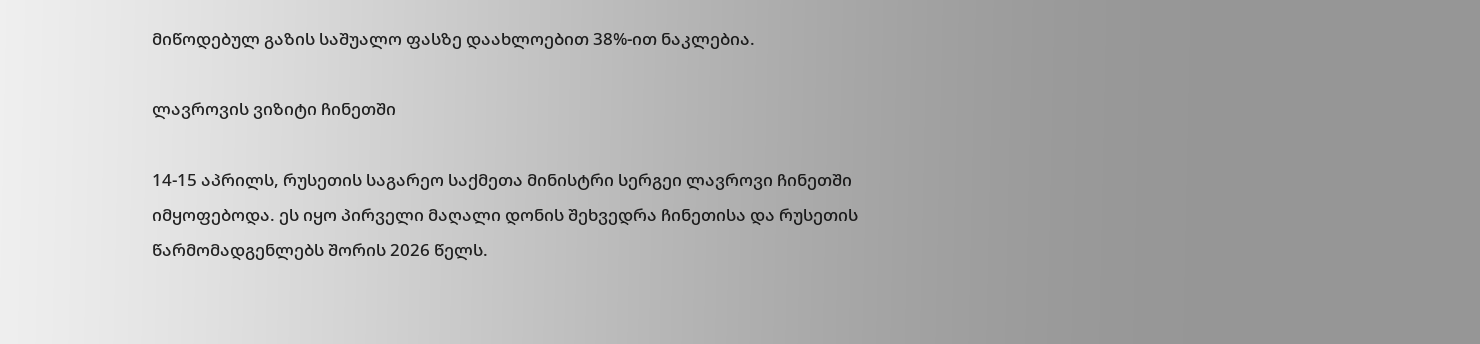მიწოდებულ გაზის საშუალო ფასზე დაახლოებით 38%-ით ნაკლებია.

ლავროვის ვიზიტი ჩინეთში

14-15 აპრილს, რუსეთის საგარეო საქმეთა მინისტრი სერგეი ლავროვი ჩინეთში იმყოფებოდა. ეს იყო პირველი მაღალი დონის შეხვედრა ჩინეთისა და რუსეთის წარმომადგენლებს შორის 2026 წელს.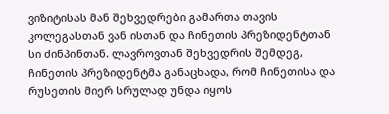ვიზიტისას მან შეხვედრები გამართა თავის კოლეგასთან ვან ისთან და ჩინეთის პრეზიდენტთან სი ძინპინთან. ლავროვთან შეხვედრის შემდეგ, ჩინეთის პრეზიდენტმა განაცხადა, რომ ჩინეთისა და რუსეთის მიერ სრულად უნდა იყოს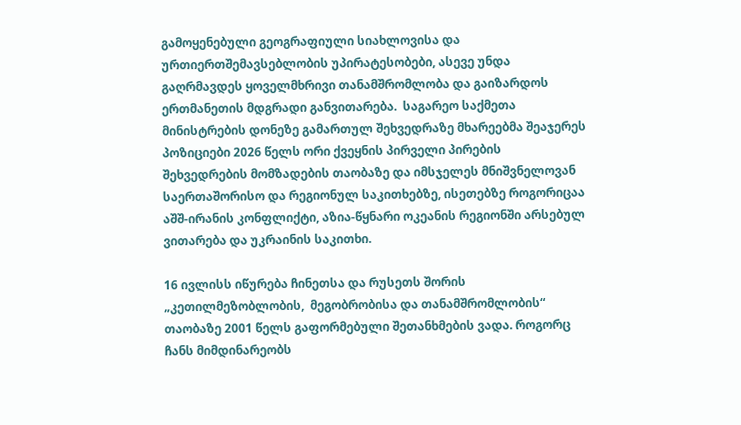გამოყენებული გეოგრაფიული სიახლოვისა და ურთიერთშემავსებლობის უპირატესობები, ასევე უნდა გაღრმავდეს ყოველმხრივი თანამშრომლობა და გაიზარდოს ერთმანეთის მდგრადი განვითარება.  საგარეო საქმეთა მინისტრების დონეზე გამართულ შეხვედრაზე მხარეებმა შეაჯერეს პოზიციები 2026 წელს ორი ქვეყნის პირველი პირების შეხვედრების მომზადების თაობაზე და იმსჯელეს მნიშვნელოვან საერთაშორისო და რეგიონულ საკითხებზე, ისეთებზე როგორიცაა აშშ-ირანის კონფლიქტი, აზია-წყნარი ოკეანის რეგიონში არსებულ ვითარება და უკრაინის საკითხი.

16 ივლისს იწურება ჩინეთსა და რუსეთს შორის „კეთილმეზობლობის,  მეგობრობისა და თანამშრომლობის“ თაობაზე 2001 წელს გაფორმებული შეთანხმების ვადა. როგორც ჩანს მიმდინარეობს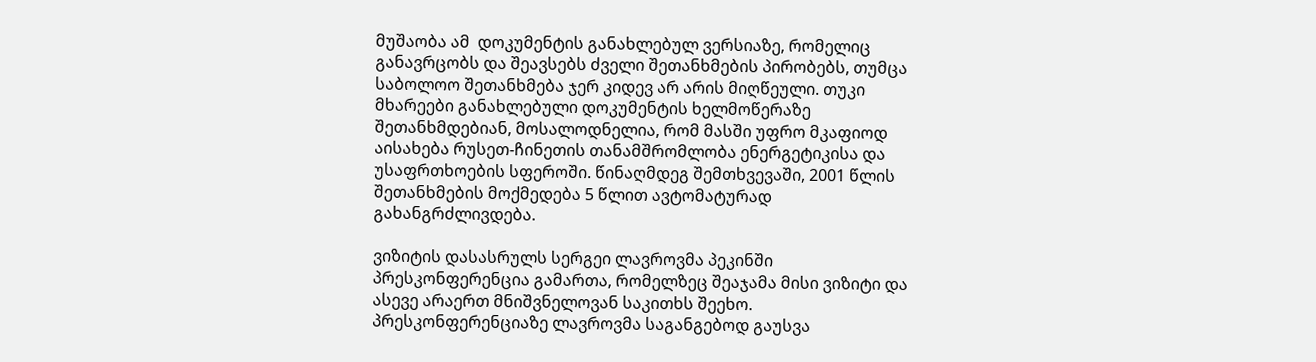მუშაობა ამ  დოკუმენტის განახლებულ ვერსიაზე, რომელიც განავრცობს და შეავსებს ძველი შეთანხმების პირობებს, თუმცა საბოლოო შეთანხმება ჯერ კიდევ არ არის მიღწეული. თუკი მხარეები განახლებული დოკუმენტის ხელმოწერაზე შეთანხმდებიან, მოსალოდნელია, რომ მასში უფრო მკაფიოდ აისახება რუსეთ-ჩინეთის თანამშრომლობა ენერგეტიკისა და უსაფრთხოების სფეროში. წინაღმდეგ შემთხვევაში, 2001 წლის შეთანხმების მოქმედება 5 წლით ავტომატურად გახანგრძლივდება.

ვიზიტის დასასრულს სერგეი ლავროვმა პეკინში პრესკონფერენცია გამართა, რომელზეც შეაჯამა მისი ვიზიტი და ასევე არაერთ მნიშვნელოვან საკითხს შეეხო. პრესკონფერენციაზე ლავროვმა საგანგებოდ გაუსვა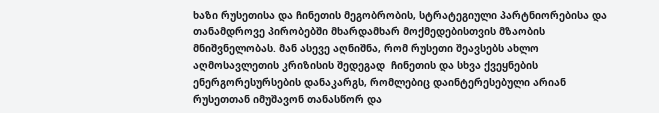ხაზი რუსეთისა და ჩინეთის მეგობრობის, სტრატეგიული პარტნიორებისა და თანამდროვე პირობებში მხარდამხარ მოქმედებისთვის მზაობის მნიშვნელობას. მან ასევე აღნიშნა, რომ რუსეთი შეავსებს ახლო აღმოსავლეთის კრიზისის შედეგად  ჩინეთის და სხვა ქვეყნების ენერგორესურსების დანაკარგს, რომლებიც დაინტერესებული არიან რუსეთთან იმუშავონ თანასწორ და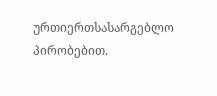ურთიერთსასარგებლო პირობებით.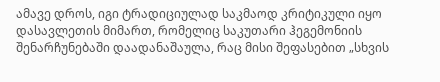ამავე დროს, იგი ტრადიციულად საკმაოდ კრიტიკული იყო დასავლეთის მიმართ, რომელიც საკუთარი ჰეგემონიის შენარჩუნებაში დაადანაშაულა, რაც მისი შეფასებით „სხვის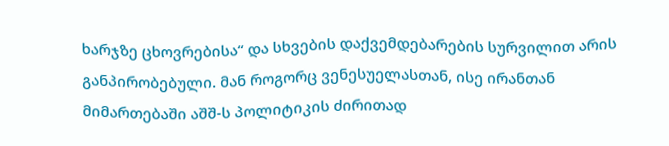ხარჯზე ცხოვრებისა“ და სხვების დაქვემდებარების სურვილით არის განპირობებული. მან როგორც ვენესუელასთან, ისე ირანთან მიმართებაში აშშ-ს პოლიტიკის ძირითად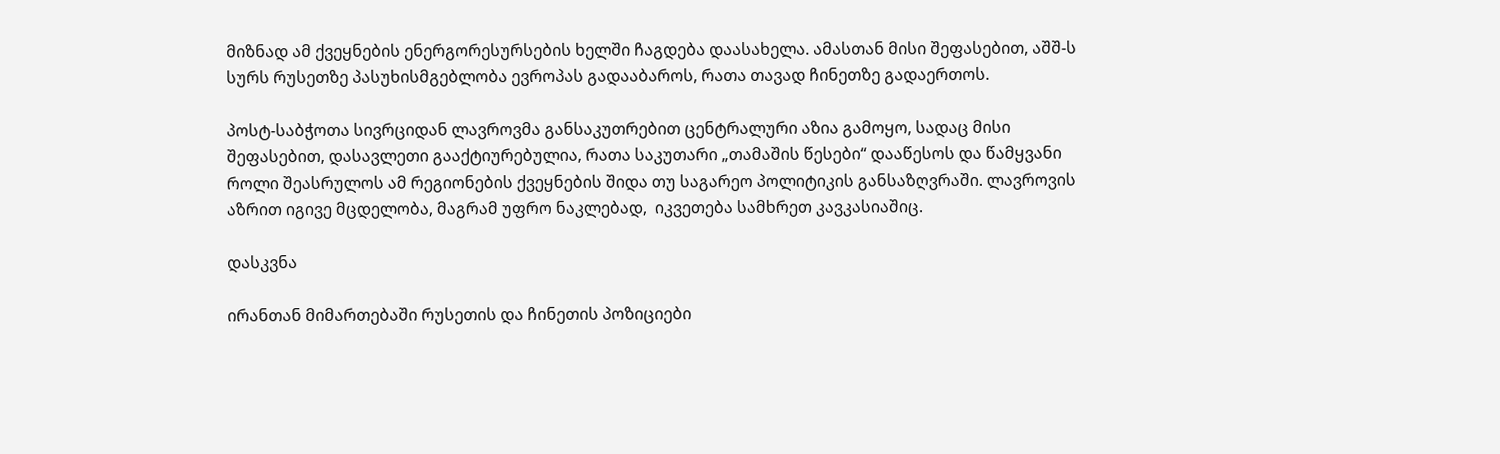მიზნად ამ ქვეყნების ენერგორესურსების ხელში ჩაგდება დაასახელა. ამასთან მისი შეფასებით, აშშ-ს სურს რუსეთზე პასუხისმგებლობა ევროპას გადააბაროს, რათა თავად ჩინეთზე გადაერთოს.

პოსტ-საბჭოთა სივრციდან ლავროვმა განსაკუთრებით ცენტრალური აზია გამოყო, სადაც მისი შეფასებით, დასავლეთი გააქტიურებულია, რათა საკუთარი „თამაშის წესები“ დააწესოს და წამყვანი როლი შეასრულოს ამ რეგიონების ქვეყნების შიდა თუ საგარეო პოლიტიკის განსაზღვრაში. ლავროვის აზრით იგივე მცდელობა, მაგრამ უფრო ნაკლებად,  იკვეთება სამხრეთ კავკასიაშიც.

დასკვნა

ირანთან მიმართებაში რუსეთის და ჩინეთის პოზიციები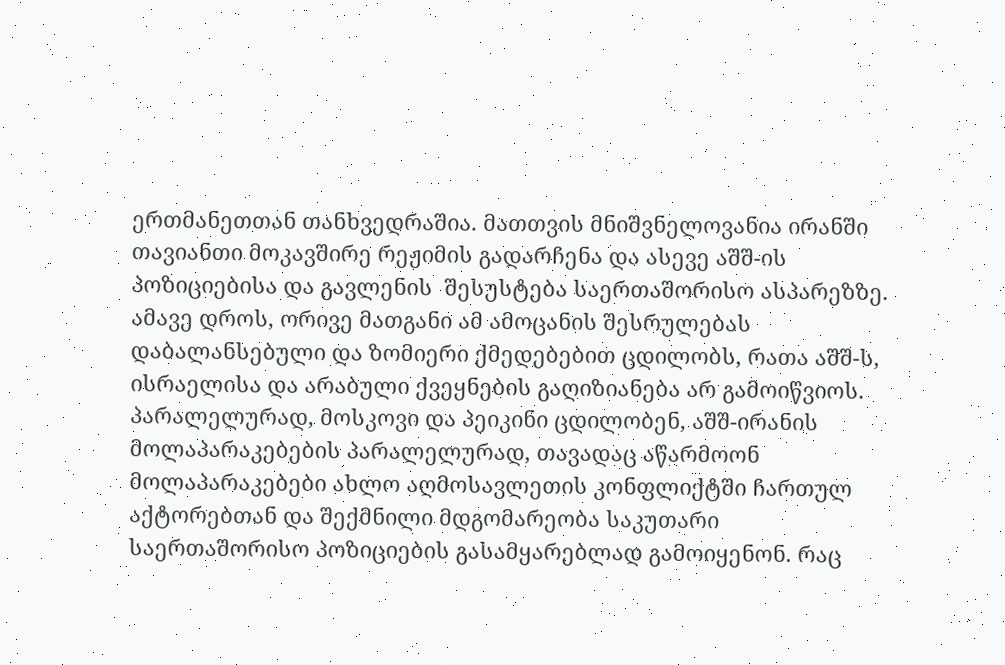ერთმანეთთან თანხვედრაშია. მათთვის მნიშვნელოვანია ირანში თავიანთი მოკავშირე რეჟიმის გადარჩენა და ასევე აშშ-ის პოზიციებისა და გავლენის  შესუსტება საერთაშორისო ასპარეზზე. ამავე დროს, ორივე მათგანი ამ ამოცანის შესრულებას დაბალანსებული და ზომიერი ქმედებებით ცდილობს, რათა აშშ-ს, ისრაელისა და არაბული ქვეყნების გაღიზიანება არ გამოიწვიოს. პარალელურად, მოსკოვი და პეიკინი ცდილობენ, აშშ-ირანის მოლაპარაკებების პარალელურად, თავადაც აწარმოონ მოლაპარაკებები ახლო აღმოსავლეთის კონფლიქტში ჩართულ აქტორებთან და შექმნილი მდგომარეობა საკუთარი საერთაშორისო პოზიციების გასამყარებლად გამოიყენონ. რაც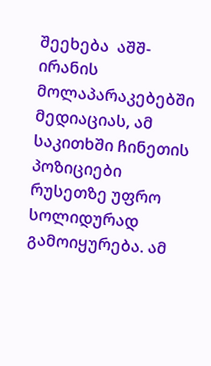შეეხება  აშშ-ირანის მოლაპარაკებებში მედიაციას, ამ საკითხში ჩინეთის პოზიციები რუსეთზე უფრო სოლიდურად გამოიყურება. ამ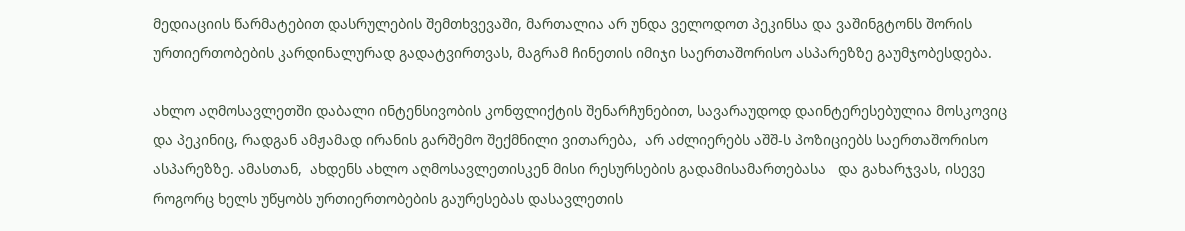მედიაციის წარმატებით დასრულების შემთხვევაში, მართალია არ უნდა ველოდოთ პეკინსა და ვაშინგტონს შორის ურთიერთობების კარდინალურად გადატვირთვას, მაგრამ ჩინეთის იმიჯი საერთაშორისო ასპარეზზე გაუმჯობესდება.

ახლო აღმოსავლეთში დაბალი ინტენსივობის კონფლიქტის შენარჩუნებით, სავარაუდოდ დაინტერესებულია მოსკოვიც და პეკინიც, რადგან ამჟამად ირანის გარშემო შექმნილი ვითარება,  არ აძლიერებს აშშ-ს პოზიციებს საერთაშორისო ასპარეზზე. ამასთან,  ახდენს ახლო აღმოსავლეთისკენ მისი რესურსების გადამისამართებასა   და გახარჯვას, ისევე როგორც ხელს უწყობს ურთიერთობების გაურესებას დასავლეთის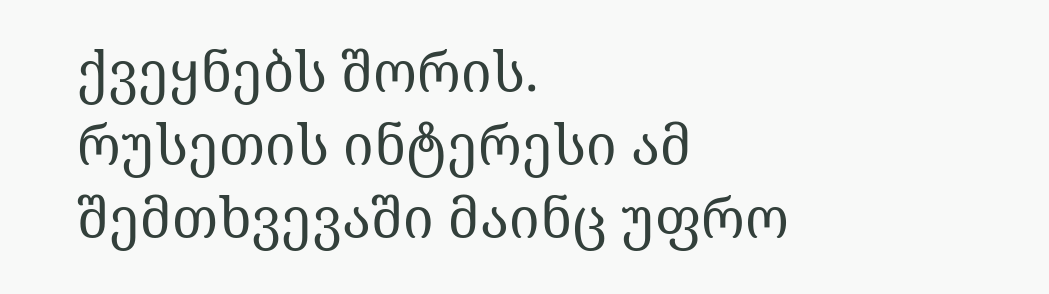ქვეყნებს შორის. რუსეთის ინტერესი ამ შემთხვევაში მაინც უფრო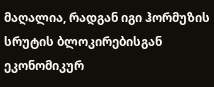მაღალია, რადგან იგი ჰორმუზის სრუტის ბლოკირებისგან ეკონომიკურ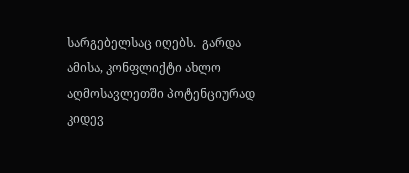სარგებელსაც იღებს.  გარდა ამისა, კონფლიქტი ახლო აღმოსავლეთში პოტენციურად კიდევ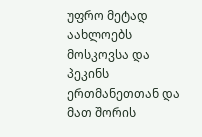უფრო მეტად აახლოებს მოსკოვსა და პეკინს ერთმანეთთან და მათ შორის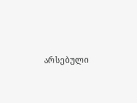არსებული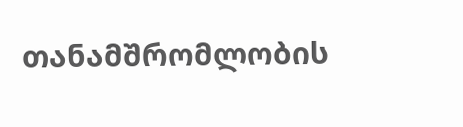თანამშრომლობის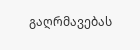გაღრმავებას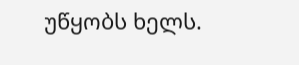უწყობს ხელს.